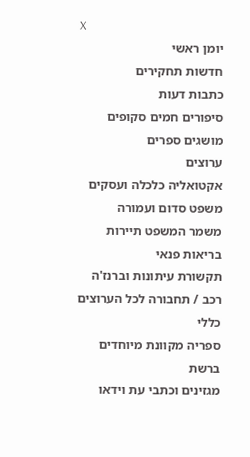X
יומן ראשי
חדשות תחקירים
כתבות דעות
סיפורים חמים סקופים
מושגים ספרים
ערוצים
אקטואליה כלכלה ועסקים
משפט סדום ועמורה
משמר המשפט תיירות
בריאות פנאי
תקשורת עיתונות וברנז'ה
רכב / תחבורה לכל הערוצים
כללי
ספריה מקוונת מיוחדים ברשת
מגזינים וכתבי עת וידאו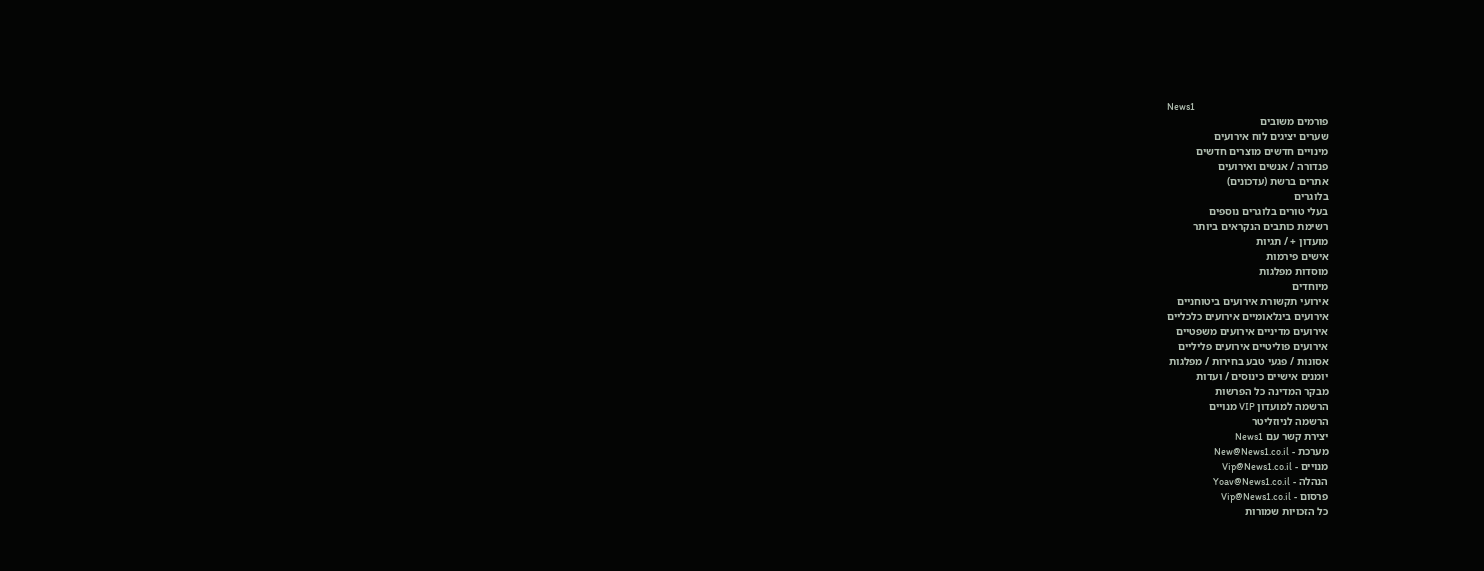News1
פורמים משובים
שערים יציגים לוח אירועים
מינויים חדשים מוצרים חדשים
פנדורה / אנשים ואירועים
אתרים ברשת (עדכונים)
בלוגרים
בעלי טורים בלוגרים נוספים
רשימת כותבים הנקראים ביותר
מועדון + / תגיות
אישים פירמות
מוסדות מפלגות
מיוחדים
אירועי תקשורת אירועים ביטוחניים
אירועים בינלאומיים אירועים כלכליים
אירועים מדיניים אירועים משפטיים
אירועים פוליטיים אירועים פליליים
אסונות / פגעי טבע בחירות / מפלגות
יומנים אישיים כינוסים / ועדות
מבקר המדינה כל הפרשות
הרשמה למועדון VIP מנויים
הרשמה לניוזליטר
יצירת קשר עם News1
מערכת - New@News1.co.il
מנויים - Vip@News1.co.il
הנהלה - Yoav@News1.co.il
פרסום - Vip@News1.co.il
כל הזכויות שמורות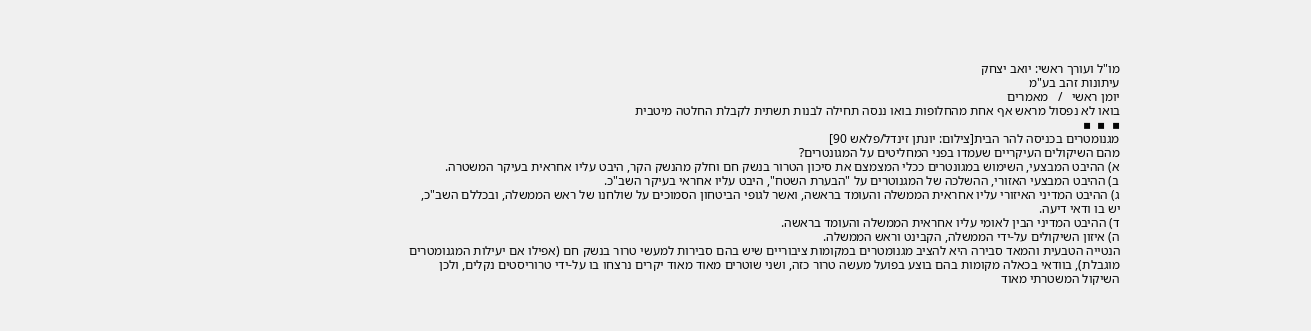מו"ל ועורך ראשי: יואב יצחק
עיתונות זהב בע"מ
יומן ראשי   /   מאמרים
בואו לא נפסול מראש אף אחת מהחלופות בואו ננסה תחילה לבנות תשתית לקבלת החלטה מיטבית
▪  ▪  ▪
מגנומטרים בכניסה להר הבית[צילום: יונתן זינדל/פלאש 90]
מהם השיקולים העיקריים שעמדו בפני המחליטים על המגונטרים?
א) ההיבט המבצעי, השימוש במגונטרים ככלי המצמצם את סיכון הטרור בנשק חם וחלק מהנשק הקר, היבט עליו אחראית בעיקר המשטרה.
ב) ההיבט המבצעי האזורי, ההשלכה של המגנוטרים על "הבערת השטח", היבט עליו אחראי בעיקר השב"כ.
ג) ההיבט המדיני האיזורי עליו אחראית הממשלה והעומד בראשה, ואשר לגופי הביטחון הסמוכים על שולחנו של ראש הממשלה, ובכללם השב"כ, יש בו ודאי דיעה.
ד) ההיבט המדיני הבין לאומי עליו אחראית הממשלה והעומד בראשה.
ה) איזון השיקולים על-ידי הממשלה, הקבינט וראש הממשלה.
הנטייה הטבעית והמאד סבירה היא להציב מגנומטרים במקומות ציבוריים שיש בהם סבירות למעשי טרור בנשק חם (אפילו אם יעילות המגנומטרים מוגבלת), בוודאי בכאלה מקומות בהם בוצע בפועל מעשה טרור כזה, ושני שוטרים מאוד מאוד יקרים נרצחו בו על-ידי טרוריסטים נקלים, ולכן השיקול המשטרתי מאוד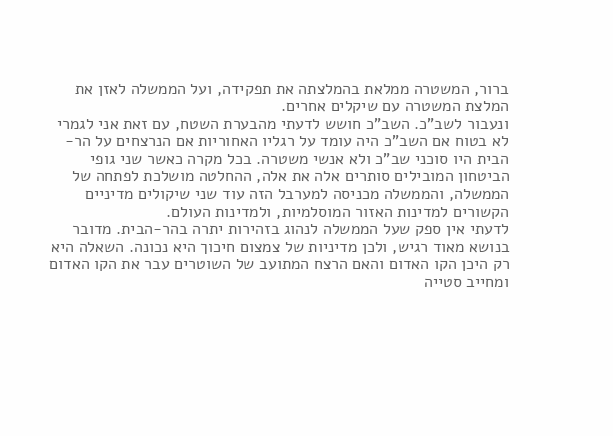ברור, המשטרה ממלאת בהמלצתה את תפקידה, ועל הממשלה לאזן את המלצת המשטרה עם שיקלים אחרים.
ונעבור לשב"כ. השב"כ חושש לדעתי מהבערת השטח, עם זאת אני לגמרי לא בטוח אם השב"כ היה עומד על רגליו האחוריות אם הנרצחים על הר-הבית היו סוכני שב"כ ולא אנשי משטרה. בכל מקרה כאשר שני גופי הביטחון המובילים סותרים אלה את אלה, ההחלטה מושלכת לפתחה של הממשלה, והממשלה מכניסה למערבל הזה עוד שני שיקולים מדיניים הקשורים למדינות האזור המוסלמיות, ולמדינות העולם.
לדעתי אין ספק שעל הממשלה לנהוג בזהירות יתרה בהר-הבית. מדובר בנושא מאוד רגיש, ולכן מדיניות של צמצום חיכוך היא נכונה. השאלה היא רק היכן הקו האדום והאם הרצח המתועב של השוטרים עבר את הקו האדום ומחייב סטייה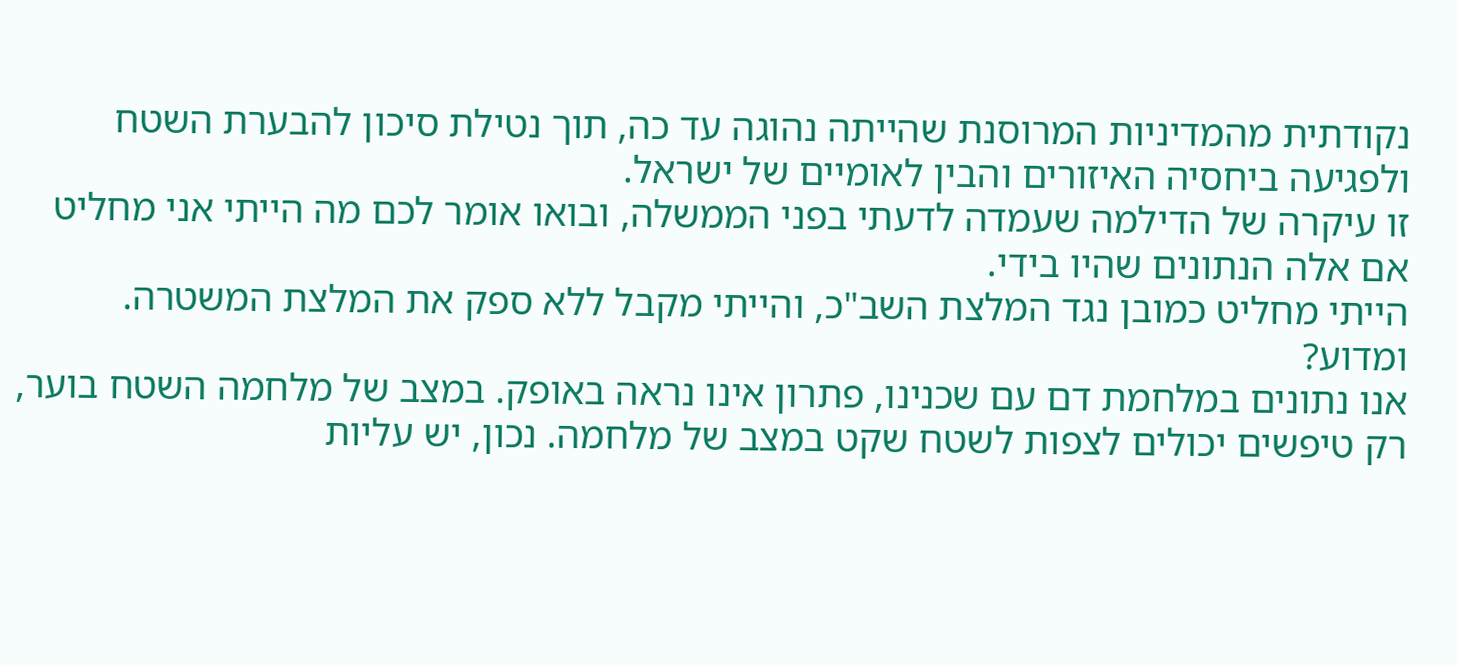נקודתית מהמדיניות המרוסנת שהייתה נהוגה עד כה, תוך נטילת סיכון להבערת השטח ולפגיעה ביחסיה האיזורים והבין לאומיים של ישראל.
זו עיקרה של הדילמה שעמדה לדעתי בפני הממשלה, ובואו אומר לכם מה הייתי אני מחליט אם אלה הנתונים שהיו בידי.
הייתי מחליט כמובן נגד המלצת השב"כ, והייתי מקבל ללא ספק את המלצת המשטרה. ומדוע?
אנו נתונים במלחמת דם עם שכנינו, פתרון אינו נראה באופק. במצב של מלחמה השטח בוער, רק טיפשים יכולים לצפות לשטח שקט במצב של מלחמה. נכון, יש עליות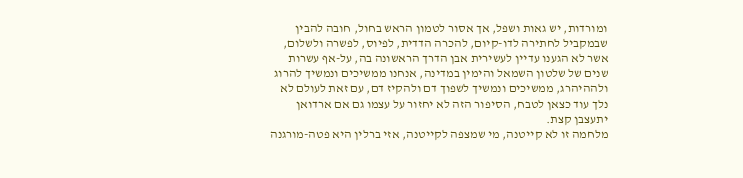ומורדות, יש גאות ושפל, אך אסור לטמון הראש בחול, חובה להבין שבמקביל לחתירה לדו-קיום, להכרה הדדית, לפיוס, לפשרה ולשלום, אשר לא הגענו עדיין לעשירית אבן הדרך הראשונה בה, על-אף עשרות שנים של שלטון השמאל והימין במדינה, אנחנו ממשיכים ונמשיך להרוג ולההיהרג, ממשיכים ונמשיך לשפוך דם ולהקיז דם, עם זאת לעולם לא נלך עוד כצאן לטבח, הסיפור הזה לא יחזור על עצמו גם אם ארדואן יתעצבן קצת.
מלחמה זו לא קייטנה, מי שמצפה לקייטנה, אזי ברלין היא פטה-מורגנה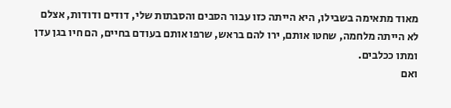מאוד מתאימה בשבילו, היא הייתה כזו עבור הסבים והסבתות שלי, דודים ודודות, אצלם לא הייתה מלחמה, שחטו אותם, ירו להם בראש, שרפו אותם בעודם בחיים, הם חיו בגן עדן ומתו ככלבים.
ואם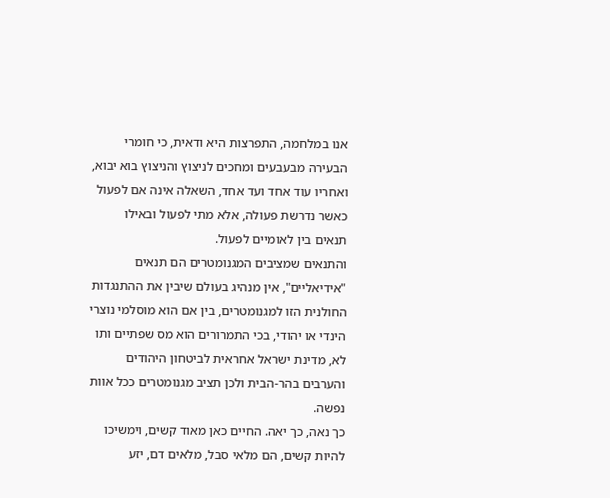אנו במלחמה, התפרצות היא ודאית, כי חומרי הבעירה מבעבעים ומחכים לניצוץ והניצוץ בוא יבוא, ואחריו עוד אחד ועד אחד, השאלה אינה אם לפעול כאשר נדרשת פעולה, אלא מתי לפעול ובאילו תנאים בין לאומיים לפעול.
והתנאים שמציבים המגנומטרים הם תנאים "אידיאליים", אין מנהיג בעולם שיבין את ההתנגדות החולנית הזו למגנומטרים, בין אם הוא מוסלמי נוצרי הינדי או יהודי, בכי התמרורים הוא מס שפתיים ותו לא, מדינת ישראל אחראית לביטחון היהודים והערבים בהר-הבית ולכן תציב מגנומטרים ככל אוות נפשה.
כך נאה, כך יאה. החיים כאן מאוד קשים, וימשיכו להיות קשים, הם מלאי סבל, מלאים דם, יזע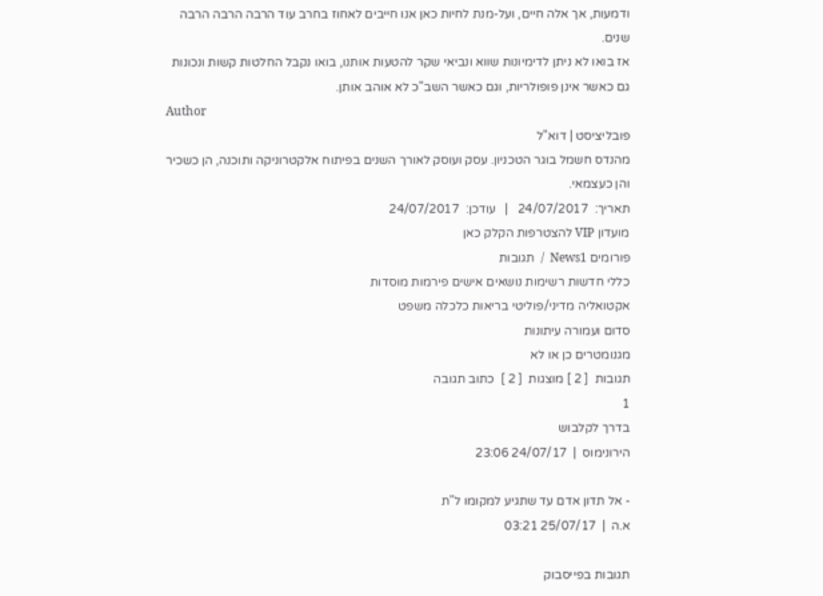ודמעות, אך אלה חיים, ועל-מנת לחיות כאן אנו חייבים לאחוז בחרב עוד הרבה הרבה הרבה שנים.
אז בואו לא ניתן לדימיונות שווא ונביאי שקר להטעות אותנו, בואו נקבל החלטות קשות ונכונות גם כאשר אינן פופולריות, וגם כאשר השב"כ לא אוהב אותן.
Author
פובליציסט | דוא"ל
מהנדס חשמל בוגר הטכניון. עסק ועוסק לאורך השנים בפיתוח אלקטרוניקה ותוכנה, הן כשכיר והן כעצמאי.
תאריך:  24/07/2017   |   עודכן:  24/07/2017
מועדון VIP להצטרפות הקלק כאן
פורומים News1  /  תגובות
כללי חדשות רשימות נושאים אישים פירמות מוסדות
אקטואליה מדיני/פוליטי בריאות כלכלה משפט
סדום ועמורה עיתונות
מגנומטרים כן או לא
תגובות  [ 2 ] מוצגות  [ 2 ]  כתוב תגובה
1
בדרך לקלבוש
הירונימוס  |  24/07/17 23:06

- אל תדון אדם עד שתגיע למקומו ל"ת
א.ה  |  25/07/17 03:21

תגובות בפייסבוק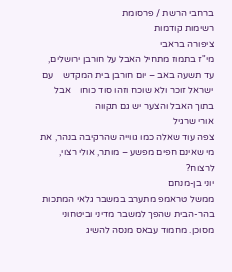ברחבי הרשת / פרסומת
רשימות קודמות
ציפורה בראבי
מי"ז בתמוז מתחיל האבל על חורבן ירושלים, עד תשעה באב – יום חורבן בית המקדש    עם ישראל זוכר ולא שוכח וזהו סוד כוחו    אבל בתוך האבל והצער יש גם תקווה
אורי שרגיל
צפה עוד שאלה כמו גווייה שהרקיבה בנהר, את מי שאינם חפים מפשע – מותר, אולי רצוי, לרצוח?
יוני בן-מנחם
ממשל טראמפ מתערב במשבר גלאי המתכות בהר-הבית שהפך למשבר מדיני וביטחוני מסוכן. מחמוד עבאס מנסה להשיג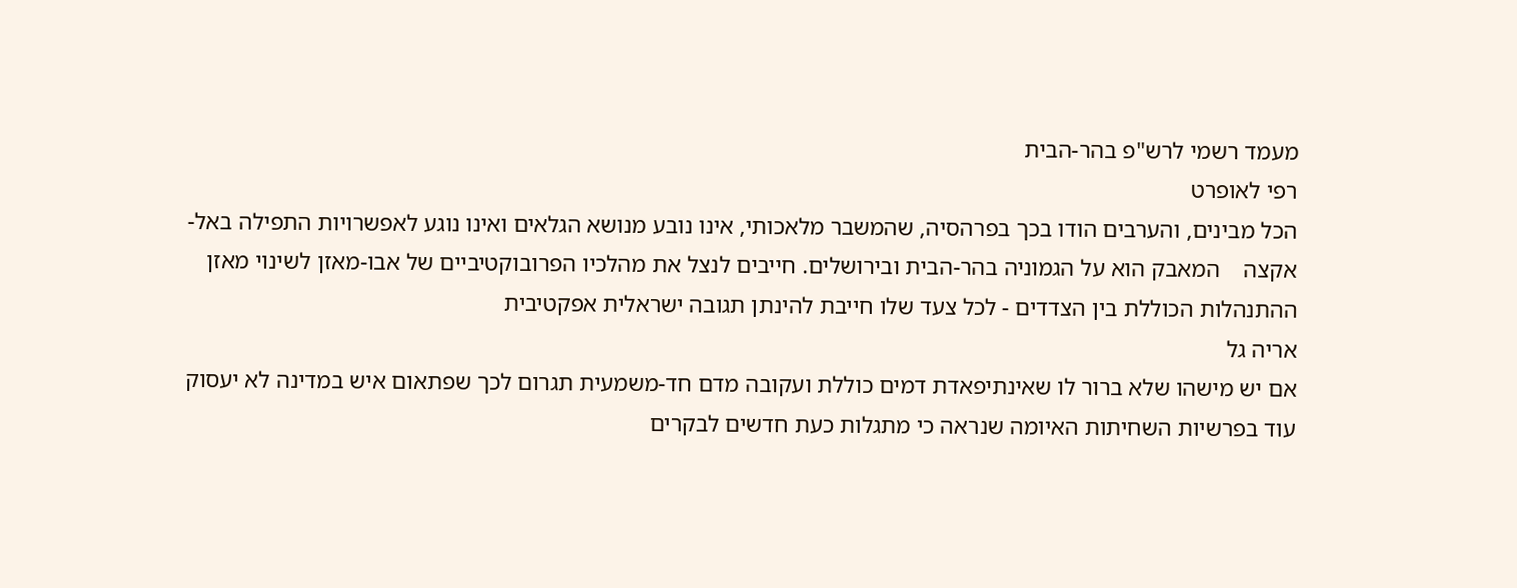מעמד רשמי לרש"פ בהר-הבית
רפי לאופרט
הכל מבינים, והערבים הודו בכך בפרהסיה, שהמשבר מלאכותי, אינו נובע מנושא הגלאים ואינו נוגע לאפשרויות התפילה באל-אקצה    המאבק הוא על הגמוניה בהר-הבית ובירושלים. חייבים לנצל את מהלכיו הפרובוקטיביים של אבו-מאזן לשינוי מאזן ההתנהלות הכוללת בין הצדדים - לכל צעד שלו חייבת להינתן תגובה ישראלית אפקטיבית
אריה גל
אם יש מישהו שלא ברור לו שאינתיפאדת דמים כוללת ועקובה מדם חד-משמעית תגרום לכך שפתאום איש במדינה לא יעסוק עוד בפרשיות השחיתות האיומה שנראה כי מתגלות כעת חדשים לבקרים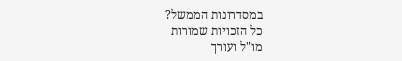במסדרונות הממשל?
כל הזכויות שמורות
מו"ל ועורך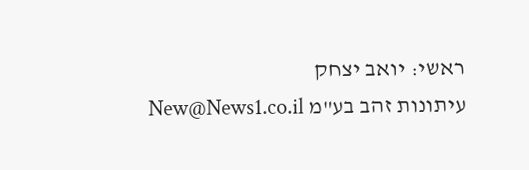ראשי: יואב יצחק
עיתונות זהב בע"מ New@News1.co.il